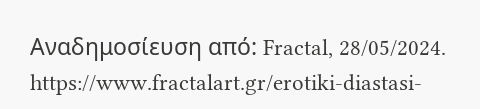Αναδημοσίευση από: Fractal, 28/05/2024. https://www.fractalart.gr/erotiki-diastasi-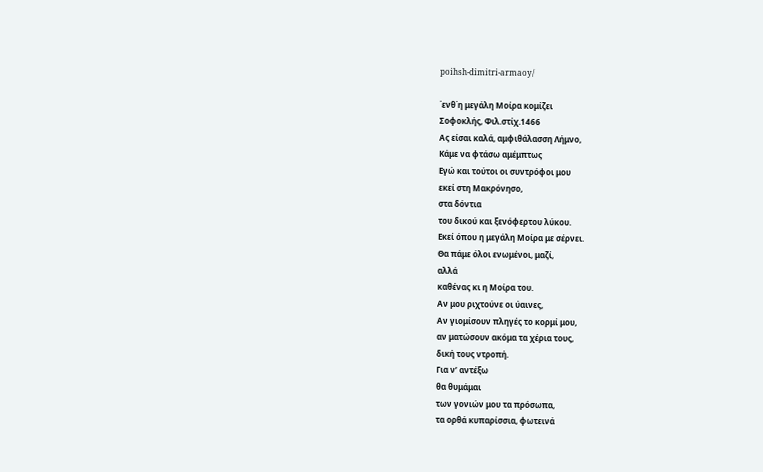poihsh-dimitri-armaoy/

΄ενθ΄η μεγάλη Μοίρα κομίζει
Σοφοκλής, Φιλ.στίχ.1466
Ας είσαι καλά, αμφιθάλασση Λήμνο,
Κάμε να φτάσω αμέμπτως
Εγώ και τούτοι οι συντρόφοι μου
εκεί στη Μακρόνησο,
στα δόντια
του δικού και ξενόφερτου λύκου.
Εκεί όπου η μεγάλη Μοίρα με σέρνει.
Θα πάμε όλοι ενωμένοι, μαζί,
αλλά
καθένας κι η Μοίρα του.
Αν μου ριχτούνε οι ύαινες,
Αν γιομίσουν πληγές το κορμί μου,
αν ματώσουν ακόμα τα χέρια τους,
δική τους ντροπή.
Για ν’ αντέξω
θα θυμάμαι
των γονιών μου τα πρόσωπα,
τα ορθά κυπαρίσσια, φωτεινά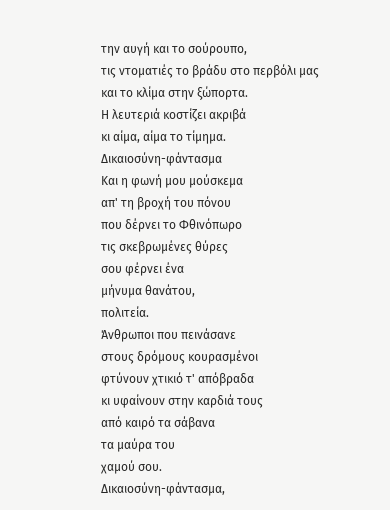την αυγή και το σούρουπο,
τις ντοματιές το βράδυ στο περβόλι μας
και το κλίμα στην ξώπορτα.
Η λευτεριά κοστίζει ακριβά
κι αίμα, αίμα το τίμημα.
Δικαιοσύνη-φάντασμα
Και η φωνή μου μούσκεμα
απ' τη βροχή του πόνου
που δέρνει το Φθινόπωρο
τις σκεβρωμένες θύρες
σου φέρνει ένα
μήνυμα θανάτου,
πολιτεία.
Άνθρωποι που πεινάσανε
στους δρόμους κουρασμένοι
φτύνουν χτικιό τ' απόβραδα
κι υφαίνουν στην καρδιά τους
από καιρό τα σάβανα
τα μαύρα του
χαμού σου.
Δικαιοσύνη-φάντασμα,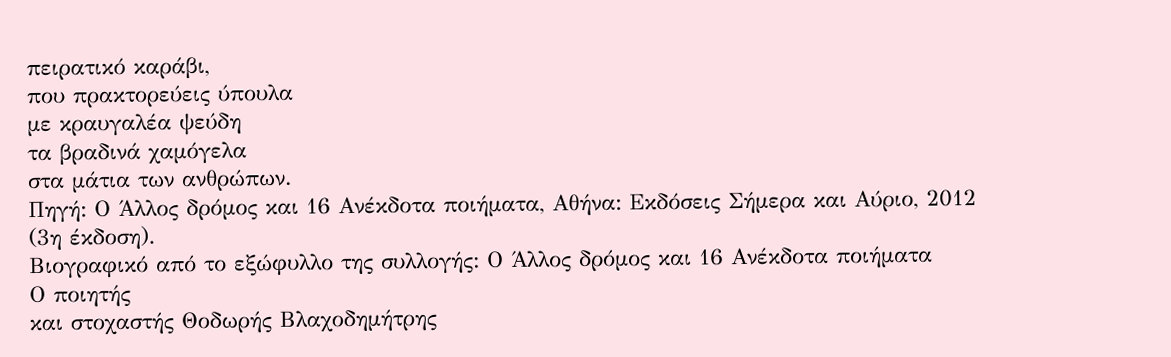πειρατικό καράβι,
που πρακτορεύεις ύπουλα
με κραυγαλέα ψεύδη
τα βραδινά χαμόγελα
στα μάτια των ανθρώπων.
Πηγή: Ο Άλλος δρόμος και 16 Ανέκδοτα ποιήματα, Αθήνα: Εκδόσεις Σήμερα και Αύριο, 2012 (3η έκδοση).
Βιογραφικό από το εξώφυλλο της συλλογής: Ο Άλλος δρόμος και 16 Ανέκδοτα ποιήματα
Ο ποιητής
και στοχαστής Θοδωρής Βλαχοδημήτρης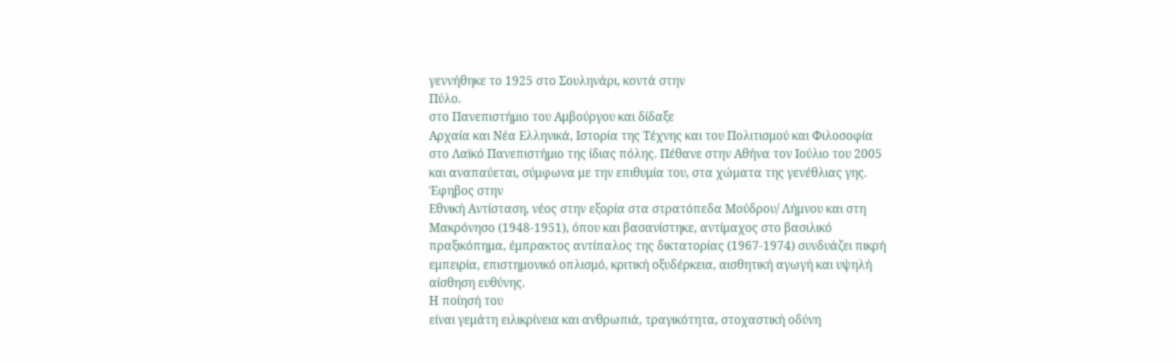γεννήθηκε το 1925 στο Σουληνάρι, κοντά στην
Πύλο.
στο Πανεπιστήμιο του Αμβούργου και δίδαξε
Αρχαία και Νέα Ελληνικά, Ιστορία της Τέχνης και του Πολιτισμού και Φιλοσοφία
στο Λαϊκό Πανεπιστήμιο της ίδιας πόλης. Πέθανε στην Αθήνα τον Ιούλιο του 2005
και αναπαύεται, σύμφωνα με την επιθυμία του, στα χώματα της γενέθλιας γης.
Έφηβος στην
Εθνική Αντίσταση, νέος στην εξορία στα στρατόπεδα Μούδρου/ Λήμνου και στη
Μακρόνησο (1948-1951), όπου και βασανίστηκε, αντίμαχος στο βασιλικό
πραξικόπημα, έμπρακτος αντίπαλος της δικτατορίας (1967-1974) συνδυάζει πικρή
εμπειρία, επιστημονικό οπλισμό, κριτική οξυδέρκεια, αισθητική αγωγή και υψηλή
αίσθηση ευθύνης.
Η ποίησή του
είναι γεμάτη ειλικρίνεια και ανθρωπιά, τραγικότητα, στοχαστική οδύνη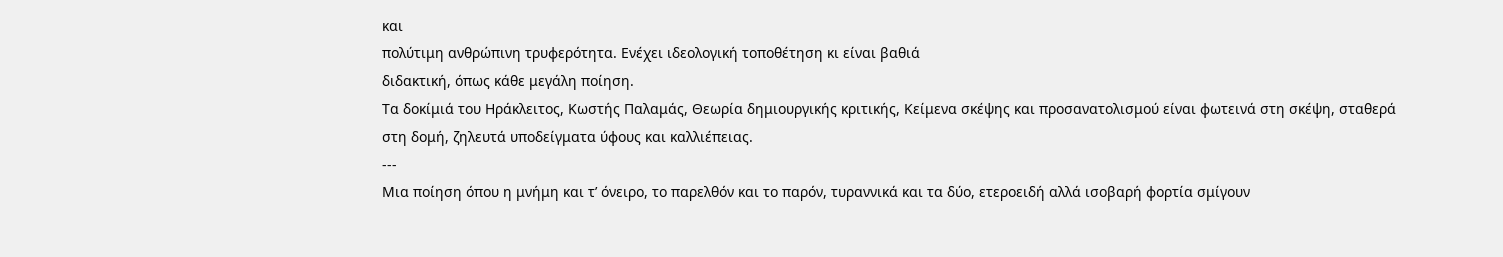και
πολύτιμη ανθρώπινη τρυφερότητα. Ενέχει ιδεολογική τοποθέτηση κι είναι βαθιά
διδακτική, όπως κάθε μεγάλη ποίηση.
Τα δοκίμιά του Ηράκλειτος, Κωστής Παλαμάς, Θεωρία δημιουργικής κριτικής, Κείμενα σκέψης και προσανατολισμού είναι φωτεινά στη σκέψη, σταθερά στη δομή, ζηλευτά υποδείγματα ύφους και καλλιέπειας.
---
Μια ποίηση όπου η μνήμη και τ’ όνειρο, το παρελθόν και το παρόν, τυραννικά και τα δύο, ετεροειδή αλλά ισοβαρή φορτία σμίγουν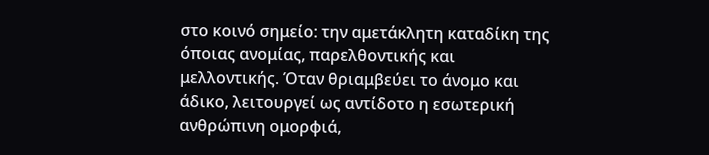στο κοινό σημείο: την αμετάκλητη καταδίκη της όποιας ανομίας, παρελθοντικής και μελλοντικής. Όταν θριαμβεύει το άνομο και άδικο, λειτουργεί ως αντίδοτο η εσωτερική ανθρώπινη ομορφιά,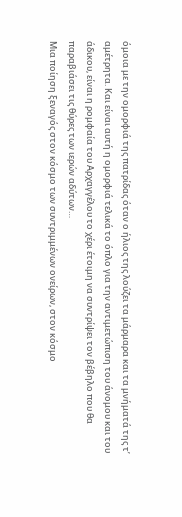όμοια με την ομορφιά της πατρίδας όταν ο ήλιος της λούζει τα μάρμαρα και τα μνήματά της τ’ αμέτρητα. Και είναι αυτή η ομορφιά τελικά το όπλο για την αντιμετώπιση του άνομου και του άδικου, είναι η ρομφαία του Αρχαγγέλου το χέρι έτοιμη να συντρίψει τον βέβηλο που θα παραβιάσει τις θύρες των ιερών αδύτων…
Μια ποίηση ξεναγός στον κόσμο των συντριμμένων ονείρων, στον κόσμο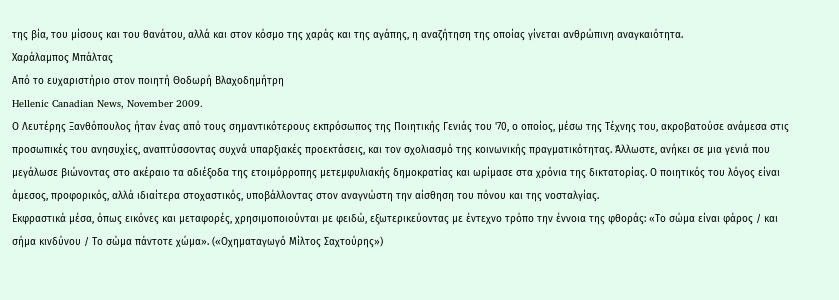της βία, του μίσους και του θανάτου, αλλά και στον κόσμο της χαράς και της αγάπης, η αναζήτηση της οποίας γίνεται ανθρώπινη αναγκαιότητα.
Χαράλαμπος Μπάλτας
Από το ευχαριστήριο στον ποιητή Θοδωρή Βλαχοδημήτρη
Hellenic Canadian News, November 2009.
Ο Λευτέρης Ξανθόπουλος ήταν ένας από τους σημαντικότερους εκπρόσωπος της Ποιητικής Γενιάς του '70, ο οποίος, μέσω της Τέχνης του, ακροβατούσε ανάμεσα στις προσωπικές του ανησυχίες, αναπτύσσοντας συχνά υπαρξιακές προεκτάσεις, και τον σχολιασμό της κοινωνικής πραγματικότητας. Άλλωστε, ανήκει σε μια γενιά που μεγάλωσε βιώνοντας στο ακέραιο τα αδιέξοδα της ετοιμόρροπης μετεμφυλιακής δημοκρατίας και ωρίμασε στα χρόνια της δικτατορίας. Ο ποιητικός του λόγος είναι άμεσος, προφορικός, αλλά ιδιαίτερα στοχαστικός, υποβάλλοντας στον αναγνώστη την αίσθηση του πόνου και της νοσταλγίας.
Εκφραστικά μέσα, όπως εικόνες και μεταφορές, χρησιμοποιούνται με φειδώ, εξωτερικεύοντας με έντεχνο τρόπο την έννοια της φθοράς: «Το σώμα είναι φάρος / και σήμα κινδύνου / Το σώμα πάντοτε χώμα». («Οχηματαγωγό Μίλτος Σαχτούρης»)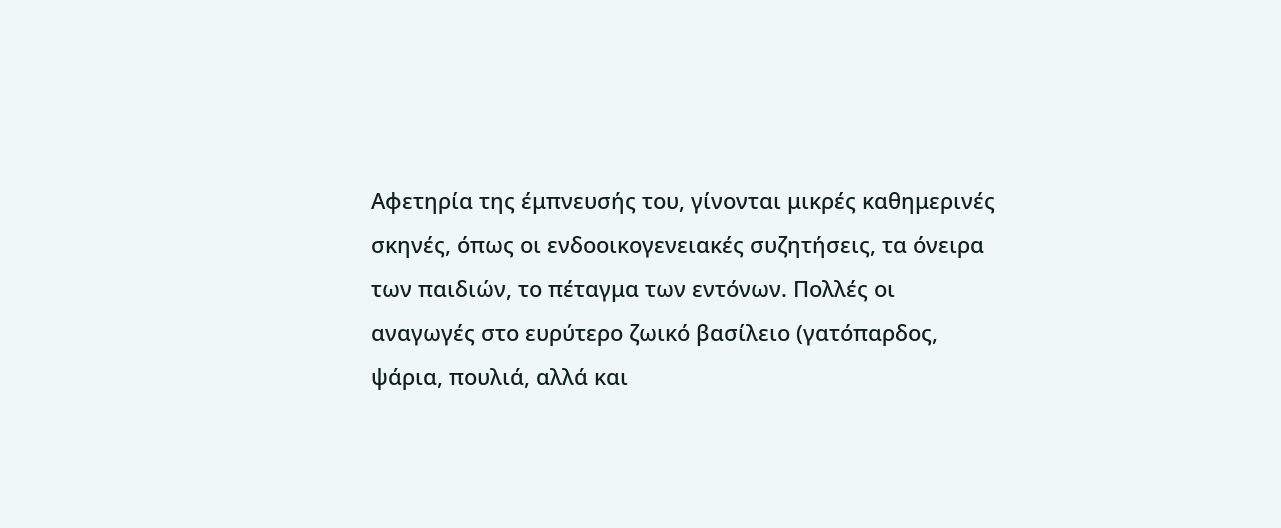Αφετηρία της έμπνευσής του, γίνονται μικρές καθημερινές σκηνές, όπως οι ενδοοικογενειακές συζητήσεις, τα όνειρα των παιδιών, το πέταγμα των εντόνων. Πολλές οι αναγωγές στο ευρύτερο ζωικό βασίλειο (γατόπαρδος, ψάρια, πουλιά, αλλά και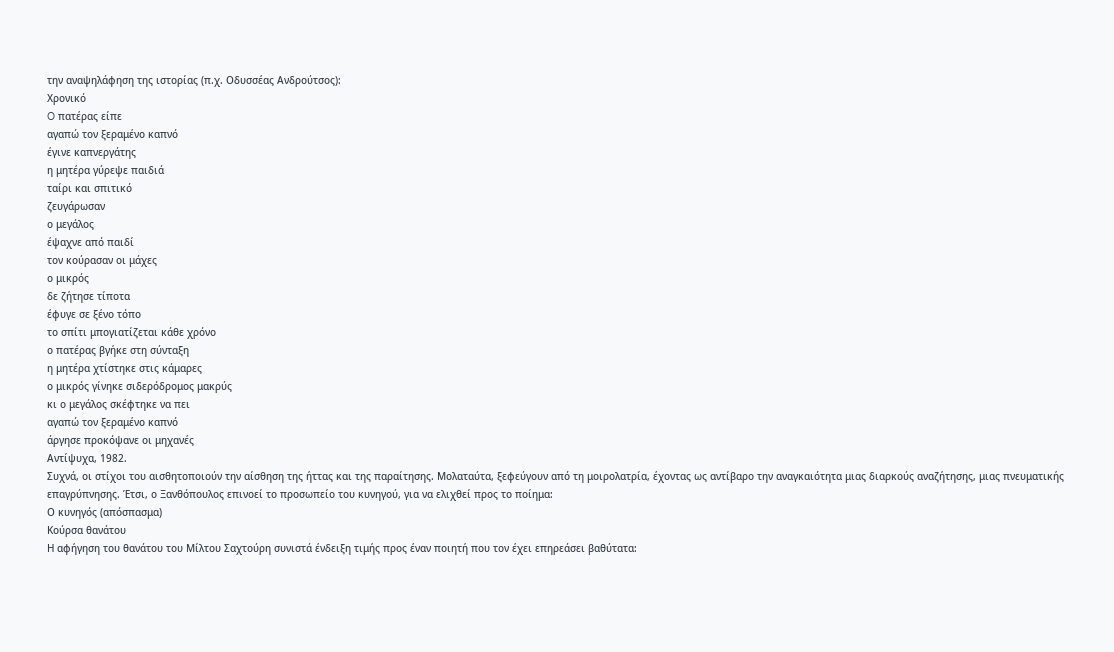την αναψηλάφηση της ιστορίας (π.χ. Οδυσσέας Ανδρούτσος):
Χρονικό
O πατέρας είπε
αγαπώ τον ξεραμένο καπνό
έγινε καπνεργάτης
η μητέρα γύρεψε παιδιά
ταίρι και σπιτικό
ζευγάρωσαν
ο μεγάλος
έψαχνε από παιδί
τον κούρασαν οι μάχες
ο μικρός
δε ζήτησε τίποτα
έφυγε σε ξένο τόπο
το σπίτι μπογιατίζεται κάθε χρόνο
ο πατέρας βγήκε στη σύνταξη
η μητέρα χτίστηκε στις κάμαρες
ο μικρός γίνηκε σιδερόδρομος μακρύς
κι ο μεγάλος σκέφτηκε να πει
αγαπώ τον ξεραμένο καπνό
άργησε προκόψανε οι μηχανές
Αντίψυχα, 1982.
Συχνά, οι στίχοι του αισθητοποιούν την αίσθηση της ήττας και της παραίτησης. Μολαταύτα, ξεφεύγουν από τη μοιρολατρία, έχοντας ως αντίβαρο την αναγκαιότητα μιας διαρκούς αναζήτησης, μιας πνευματικής επαγρύπνησης. Έτσι, ο Ξανθόπουλος επινοεί το προσωπείο του κυνηγού, για να ελιχθεί προς το ποίημα:
Ο κυνηγός (απόσπασμα)
Κούρσα θανάτου
Η αφήγηση του θανάτου του Μίλτου Σαχτούρη συνιστά ένδειξη τιμής προς έναν ποιητή που τον έχει επηρεάσει βαθύτατα: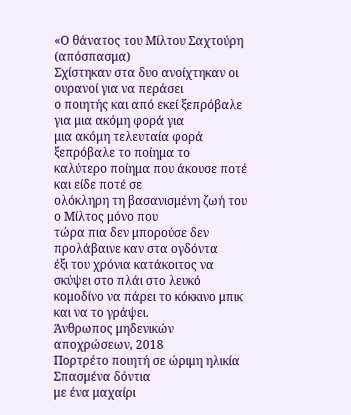«Ο θάνατος του Μίλτου Σαχτούρη (απόσπασμα)
Σχίστηκαν στα δυο ανοίχτηκαν οι ουρανοί για να περάσει
ο ποιητής και από εκεί ξεπρόβαλε για μια ακόμη φορά για
μια ακόμη τελευταία φορά ξεπρόβαλε το ποίημα το
καλύτερο ποίημα που άκουσε ποτέ και είδε ποτέ σε
ολόκληρη τη βασανισμένη ζωή του ο Μίλτος μόνο που
τώρα πια δεν μπορούσε δεν προλάβαινε καν στα ογδόντα
έξι του χρόνια κατάκοιτος να σκύψει στο πλάι στο λευκό
κομοδίνο να πάρει το κόκκινο μπικ και να το γράψει.
Άνθρωπος μηδενικών αποχρώσεων, 2018
Πορτρέτο ποιητή σε ώριμη ηλικία
Σπασμένα δόντια
με ένα μαχαίρι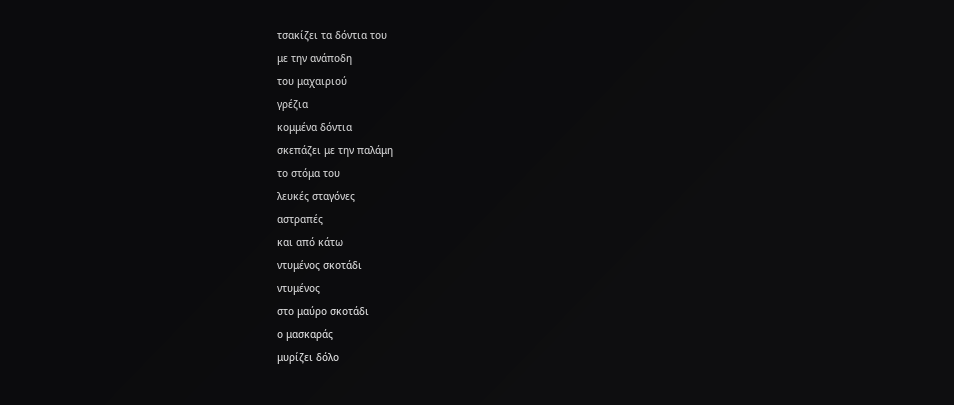τσακίζει τα δόντια του
με την ανάποδη
του μαχαιριού
γρέζια
κομμένα δόντια
σκεπάζει με την παλάμη
το στόμα του
λευκές σταγόνες
αστραπές
και από κάτω
ντυμένος σκοτάδι
ντυμένος
στο μαύρο σκοτάδι
ο μασκαράς
μυρίζει δόλο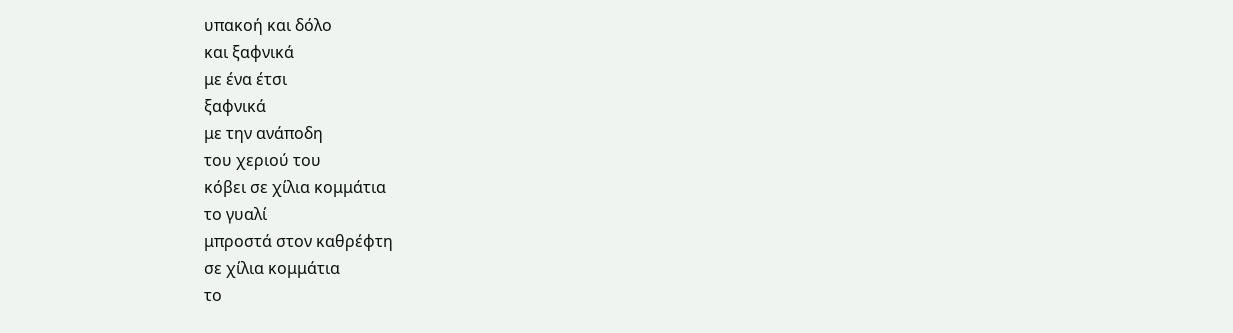υπακοή και δόλο
και ξαφνικά
με ένα έτσι
ξαφνικά
με την ανάποδη
του χεριού του
κόβει σε χίλια κομμάτια
το γυαλί
μπροστά στον καθρέφτη
σε χίλια κομμάτια
το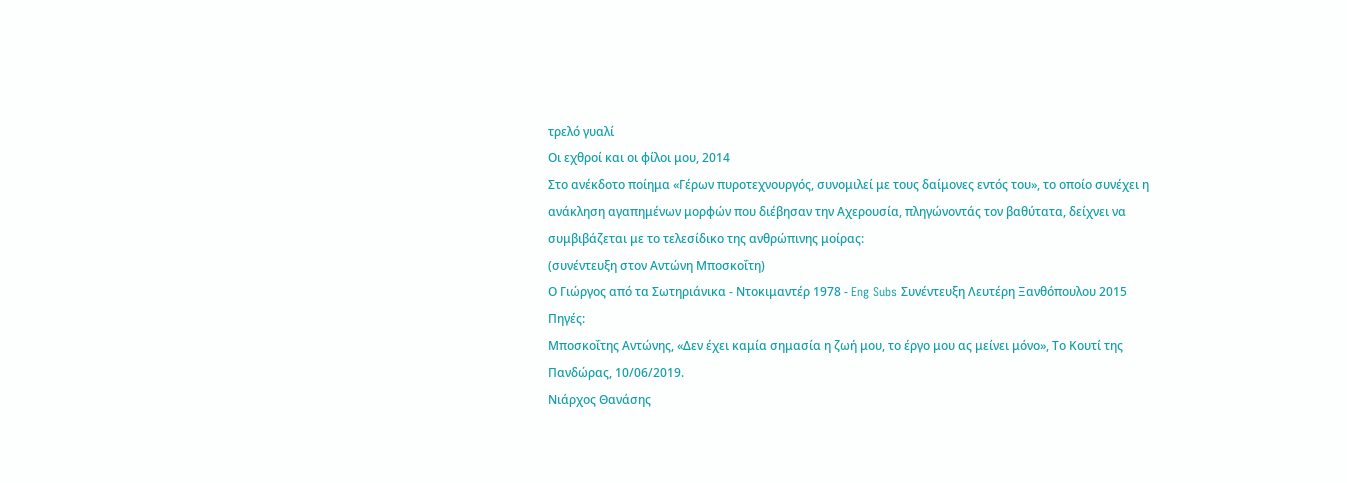τρελό γυαλί
Οι εχθροί και οι φίλοι μου, 2014
Στο ανέκδοτο ποίημα «Γέρων πυροτεχνουργός, συνομιλεί με τους δαίμονες εντός του», το οποίο συνέχει η ανάκληση αγαπημένων μορφών που διέβησαν την Αχερουσία, πληγώνοντάς τον βαθύτατα, δείχνει να συμβιβάζεται με το τελεσίδικο της ανθρώπινης μοίρας:
(συνέντευξη στον Αντώνη Μποσκοΐτη)
Ο Γιώργος από τα Σωτηριάνικα - Ντοκιμαντέρ 1978 - Eng Subs Συνέντευξη Λευτέρη Ξανθόπουλου 2015
Πηγές:
Μποσκοΐτης Αντώνης, «Δεν έχει καμία σημασία η ζωή μου, το έργο μου ας μείνει μόνο», Το Κουτί της Πανδώρας, 10/06/2019.
Νιάρχος Θανάσης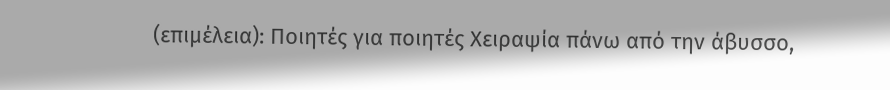(επιμέλεια): Ποιητές για ποιητές Χειραψία πάνω από την άβυσσο,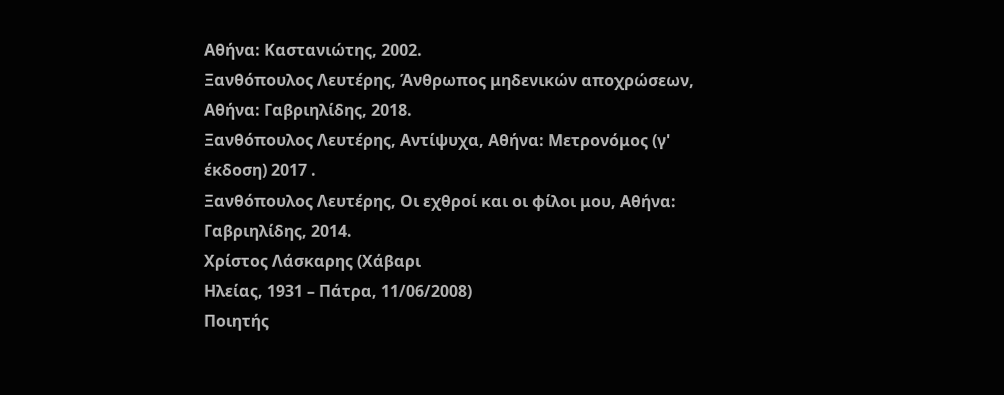Αθήνα: Καστανιώτης, 2002.
Ξανθόπουλος Λευτέρης, Άνθρωπος μηδενικών αποχρώσεων, Αθήνα: Γαβριηλίδης, 2018.
Ξανθόπουλος Λευτέρης, Αντίψυχα, Αθήνα: Μετρονόμος (γ' έκδοση) 2017 .
Ξανθόπουλος Λευτέρης, Οι εχθροί και οι φίλοι μου, Αθήνα: Γαβριηλίδης, 2014.
Χρίστος Λάσκαρης (Χάβαρι
Ηλείας, 1931 – Πάτρα, 11/06/2008)
Ποιητής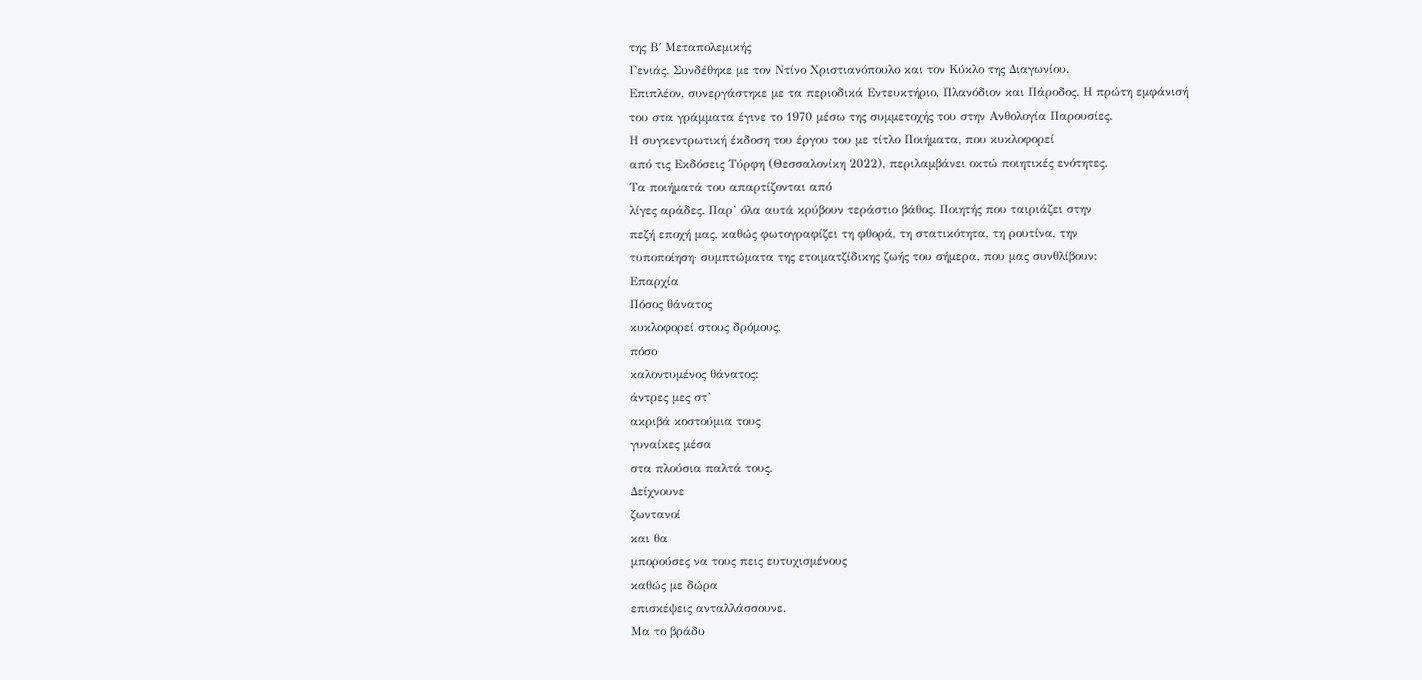της Β΄ Μεταπολεμικής
Γενιάς. Συνδέθηκε με τον Ντίνο Χριστιανόπουλο και τον Κύκλο της Διαγωνίου.
Επιπλέον, συνεργάστηκε με τα περιοδικά Εντευκτήριο, Πλανόδιον και Πάροδος. Η πρώτη εμφάνισή
του στα γράμματα έγινε το 1970 μέσω της συμμετοχής του στην Ανθολογία Παρουσίες.
Η συγκεντρωτική έκδοση του έργου του με τίτλο Ποιήματα, που κυκλοφορεί
από τις Εκδόσεις Τύρφη (Θεσσαλονίκη 2022), περιλαμβάνει οκτώ ποιητικές ενότητες.
Τα ποιήματά του απαρτίζονται από
λίγες αράδες. Παρ’ όλα αυτά κρύβουν τεράστιο βάθος. Ποιητής που ταιριάζει στην
πεζή εποχή μας, καθώς φωτογραφίζει τη φθορά, τη στατικότητα, τη ρουτίνα, την
τυποποίηση· συμπτώματα της ετοιματζίδικης ζωής του σήμερα, που μας συνθλίβουν:
Επαρχία
Πόσος θάνατος
κυκλοφορεί στους δρόμους,
πόσο
καλοντυμένος θάνατος:
άντρες μες στ’
ακριβά κοστούμια τους
γυναίκες μέσα
στα πλούσια παλτά τους.
Δείχνουνε
ζωντανοί
και θα
μπορούσες να τους πεις ευτυχισμένους
καθώς με δώρα
επισκέψεις ανταλλάσσουνε.
Μα το βράδυ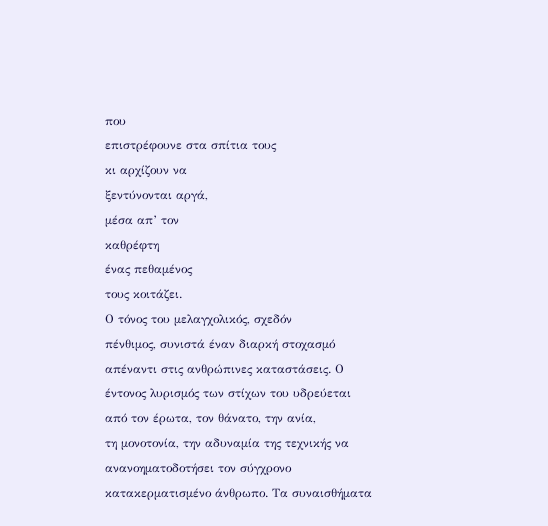που
επιστρέφουνε στα σπίτια τους
κι αρχίζουν να
ξεντύνονται αργά,
μέσα απ’ τον
καθρέφτη
ένας πεθαμένος
τους κοιτάζει.
Ο τόνος του μελαγχολικός, σχεδόν
πένθιμος, συνιστά έναν διαρκή στοχασμό απέναντι στις ανθρώπινες καταστάσεις. Ο
έντονος λυρισμός των στίχων του υδρεύεται από τον έρωτα, τον θάνατο, την ανία,
τη μονοτονία, την αδυναμία της τεχνικής να ανανοηματοδοτήσει τον σύγχρονο
κατακερματισμένο άνθρωπο. Τα συναισθήματα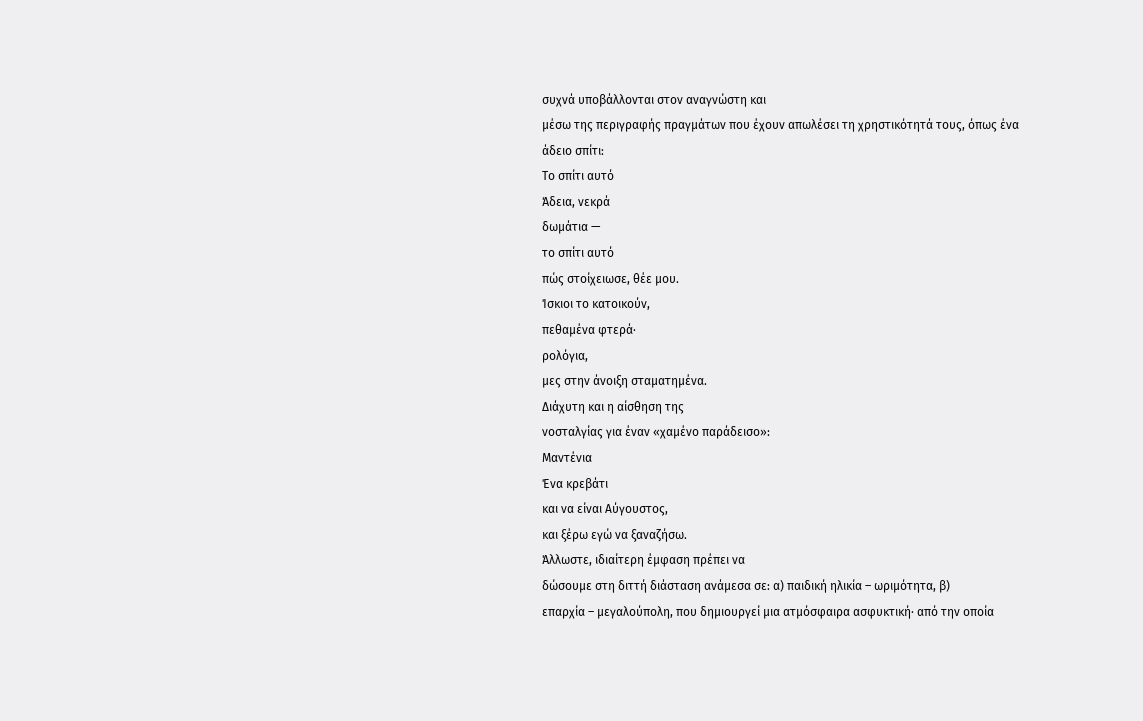συχνά υποβάλλονται στον αναγνώστη και
μέσω της περιγραφής πραγμάτων που έχουν απωλέσει τη χρηστικότητά τους, όπως ένα
άδειο σπίτι:
Το σπίτι αυτό
Άδεια, νεκρά
δωμάτια —
το σπίτι αυτό
πώς στοίχειωσε, θέε μου.
Ίσκιοι το κατοικούν,
πεθαμένα φτερά·
ρολόγια,
μες στην άνοιξη σταματημένα.
Διάχυτη και η αίσθηση της
νοσταλγίας για έναν «χαμένο παράδεισο»:
Μαντένια
Ένα κρεβάτι
και να είναι Αύγουστος,
και ξέρω εγώ να ξαναζήσω.
Άλλωστε, ιδιαίτερη έμφαση πρέπει να
δώσουμε στη διττή διάσταση ανάμεσα σε: α) παιδική ηλικία – ωριμότητα, β)
επαρχία – μεγαλούπολη, που δημιουργεί μια ατμόσφαιρα ασφυκτική· από την οποία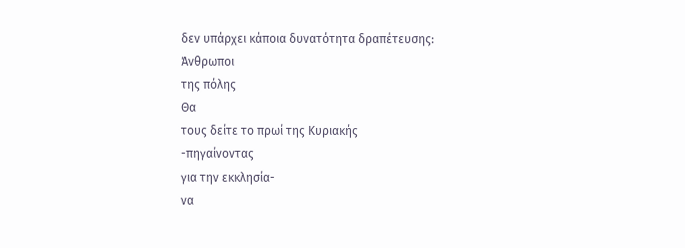δεν υπάρχει κάποια δυνατότητα δραπέτευσης:
Άνθρωποι
της πόλης
Θα
τους δείτε το πρωί της Κυριακής
-πηγαίνοντας
για την εκκλησία-
να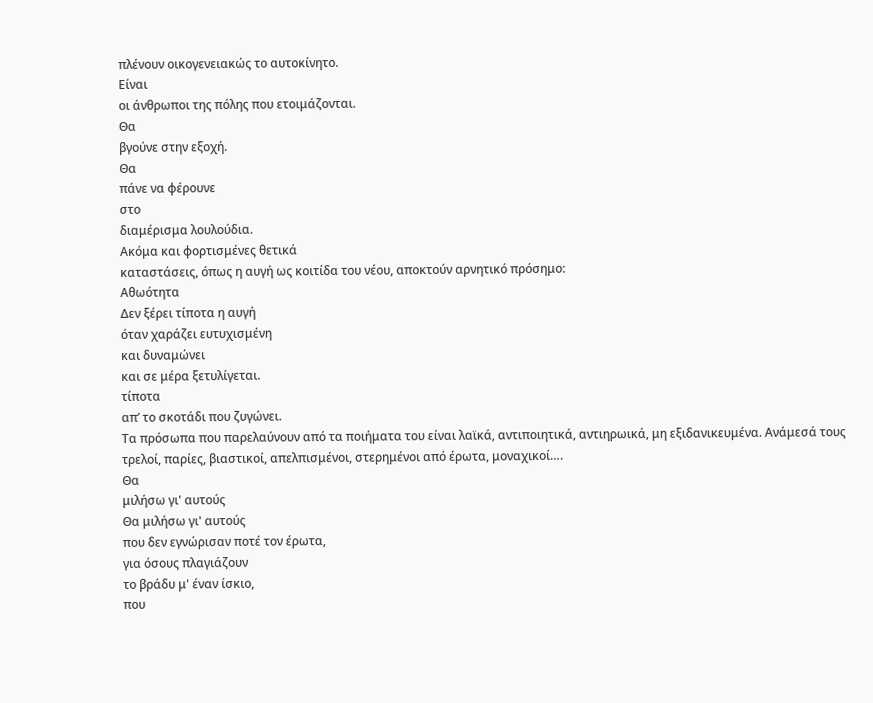πλένουν οικογενειακώς το αυτοκίνητο.
Είναι
οι άνθρωποι της πόλης που ετοιμάζονται.
Θα
βγούνε στην εξοχή.
Θα
πάνε να φέρουνε
στο
διαμέρισμα λουλούδια.
Ακόμα και φορτισμένες θετικά
καταστάσεις, όπως η αυγή ως κοιτίδα του νέου, αποκτούν αρνητικό πρόσημο:
Αθωότητα
Δεν ξέρει τίποτα η αυγή
όταν χαράζει ευτυχισμένη
και δυναμώνει
και σε μέρα ξετυλίγεται.
τίποτα
απ’ το σκοτάδι που ζυγώνει.
Τα πρόσωπα που παρελαύνουν από τα ποιήματα του είναι λαϊκά, αντιποιητικά, αντιηρωικά, μη εξιδανικευμένα. Ανάμεσά τους τρελοί, παρίες, βιαστικοί, απελπισμένοι, στερημένοι από έρωτα, μοναχικοί….
Θα
μιλήσω γι' αυτούς
Θα μιλήσω γι' αυτούς
που δεν εγνώρισαν ποτέ τον έρωτα,
για όσους πλαγιάζουν
το βράδυ μ' έναν ίσκιο,
που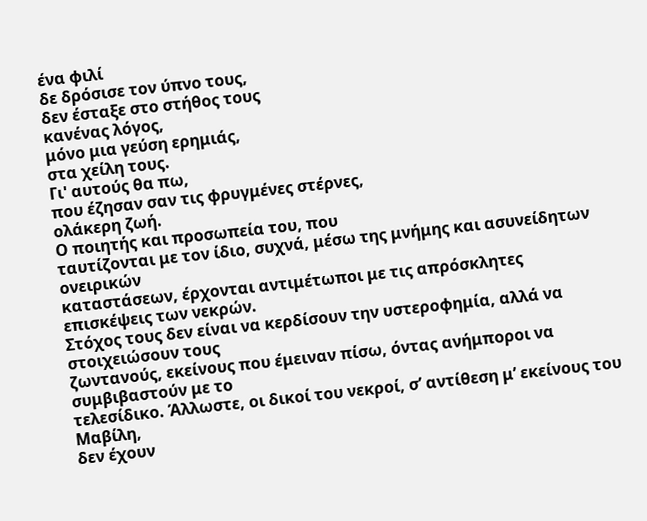ένα φιλί
δε δρόσισε τον ύπνο τους,
δεν έσταξε στο στήθος τους
κανένας λόγος,
μόνο μια γεύση ερημιάς,
στα χείλη τους.
Γι' αυτούς θα πω,
που έζησαν σαν τις φρυγμένες στέρνες,
ολάκερη ζωή.
Ο ποιητής και προσωπεία του, που
ταυτίζονται με τον ίδιο, συχνά, μέσω της μνήμης και ασυνείδητων ονειρικών
καταστάσεων, έρχονται αντιμέτωποι με τις απρόσκλητες επισκέψεις των νεκρών.
Στόχος τους δεν είναι να κερδίσουν την υστεροφημία, αλλά να στοιχειώσουν τους
ζωντανούς, εκείνους που έμειναν πίσω, όντας ανήμποροι να συμβιβαστούν με το
τελεσίδικο. Άλλωστε, οι δικοί του νεκροί, σ’ αντίθεση μ’ εκείνους του Μαβίλη,
δεν έχουν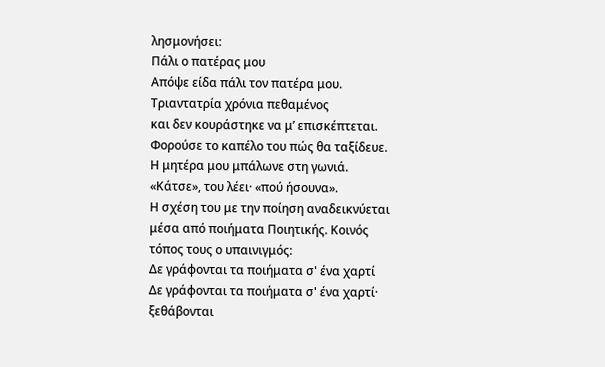λησμονήσει:
Πάλι ο πατέρας μου
Απόψε είδα πάλι τον πατέρα μου.
Τριαντατρία χρόνια πεθαμένος
και δεν κουράστηκε να μ’ επισκέπτεται.
Φορούσε το καπέλο του πώς θα ταξίδευε.
Η μητέρα μου μπάλωνε στη γωνιά.
«Κάτσε», του λέει· «πού ήσουνα».
Η σχέση του με την ποίηση αναδεικνύεται μέσα από ποιήματα Ποιητικής. Κοινός τόπος τους ο υπαινιγμός:
Δε γράφονται τα ποιήματα σ' ένα χαρτί
Δε γράφονται τα ποιήματα σ' ένα χαρτί·
ξεθάβονται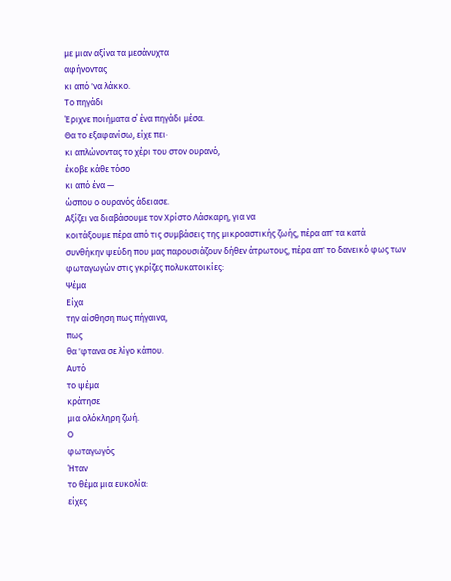με μιαν αξίνα τα μεσάνυχτα
αφήνοντας
κι από 'να λάκκο.
Το πηγάδι
Έριχνε ποιήματα σ΄ ένα πηγάδι μέσα.
Θα το εξαφανίσω, είχε πει∙
κι απλώνοντας το χέρι του στον ουρανό,
έκοβε κάθε τόσο
κι από ένα —
ώσπου ο ουρανός άδειασε.
Αξίζει να διαβάσουμε τον Χρίστο Λάσκαρη, για να
κοιτάξουμε πέρα από τις συμβάσεις της μικροαστικής ζωής, πέρα απ' τα κατά
συνθήκην ψεύδη που μας παρουσιάζουν δήθεν άτρωτους, πέρα απ' το δανεικό φως των
φωταγωγών στις γκρίζες πολυκατοικίες:
Ψέμα
Είχα
την αίσθηση πως πήγαινα,
πως
θα 'φτανα σε λίγο κάπου.
Αυτό
το ψέμα
κράτησε
μια ολόκληρη ζωή.
Ο
φωταγωγός
Ήταν
το θέμα μια ευκολία:
είχες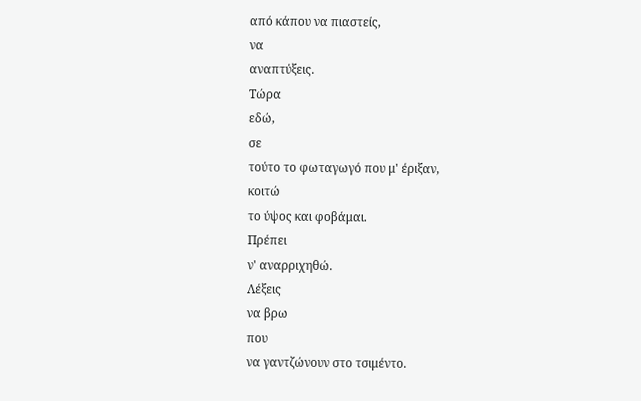από κάπου να πιαστείς,
να
αναπτύξεις.
Τώρα
εδώ,
σε
τούτο το φωταγωγό που μ' έριξαν,
κοιτώ
το ύψος και φοβάμαι.
Πρέπει
ν' αναρριχηθώ.
Λέξεις
να βρω
που
να γαντζώνουν στο τσιμέντο.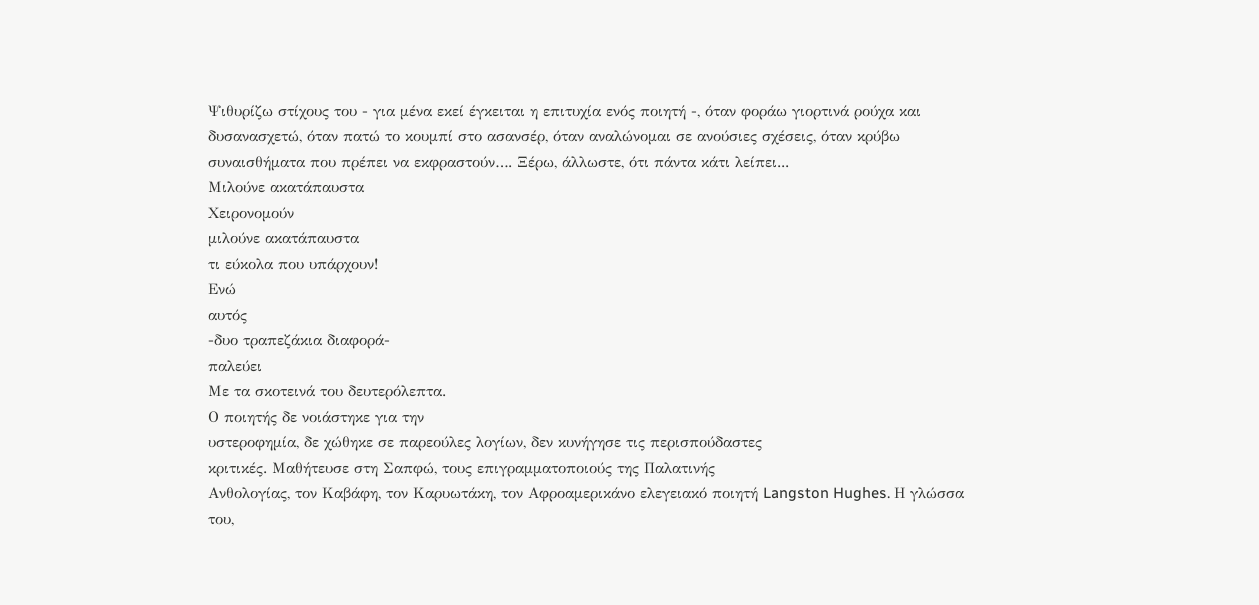Ψιθυρίζω στίχους του - για μένα εκεί έγκειται η επιτυχία ενός ποιητή -, όταν φοράω γιορτινά ρούχα και δυσανασχετώ, όταν πατώ το κουμπί στο ασανσέρ, όταν αναλώνομαι σε ανούσιες σχέσεις, όταν κρύβω συναισθήματα που πρέπει να εκφραστούν…. Ξέρω, άλλωστε, ότι πάντα κάτι λείπει...
Μιλούνε ακατάπαυστα
Χειρονομούν
μιλούνε ακατάπαυστα
τι εύκολα που υπάρχουν!
Ενώ
αυτός
-δυο τραπεζάκια διαφορά-
παλεύει
Με τα σκοτεινά του δευτερόλεπτα.
Ο ποιητής δε νοιάστηκε για την
υστεροφημία, δε χώθηκε σε παρεούλες λογίων, δεν κυνήγησε τις περισπούδαστες
κριτικές. Μαθήτευσε στη Σαπφώ, τους επιγραμματοποιούς της Παλατινής
Ανθολογίας, τον Καβάφη, τον Καρυωτάκη, τον Αφροαμερικάνο ελεγειακό ποιητή Langston Hughes. Η γλώσσα του,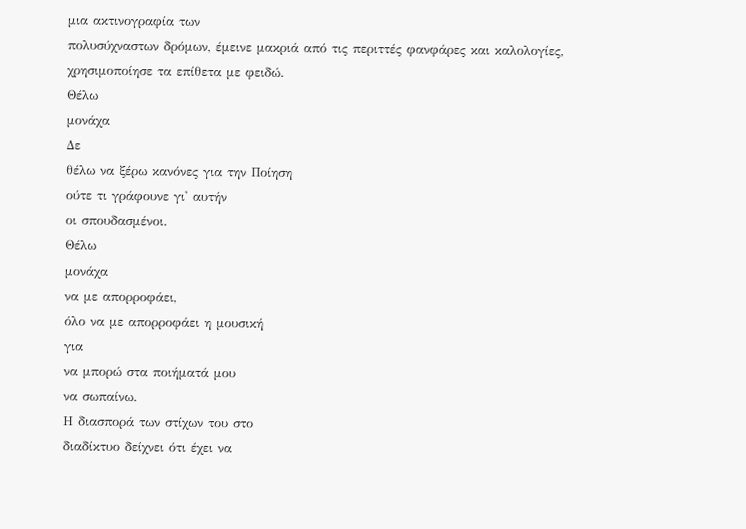μια ακτινογραφία των
πολυσύχναστων δρόμων, έμεινε μακριά από τις περιττές φανφάρες και καλολογίες,
χρησιμοποίησε τα επίθετα με φειδώ.
Θέλω
μονάχα
Δε
θέλω να ξέρω κανόνες για την Ποίηση
ούτε τι γράφουνε γι' αυτήν
οι σπουδασμένοι.
Θέλω
μονάχα
να με απορροφάει,
όλο να με απορροφάει η μουσική
για
να μπορώ στα ποιήματά μου
να σωπαίνω.
Η διασπορά των στίχων του στο
διαδίκτυο δείχνει ότι έχει να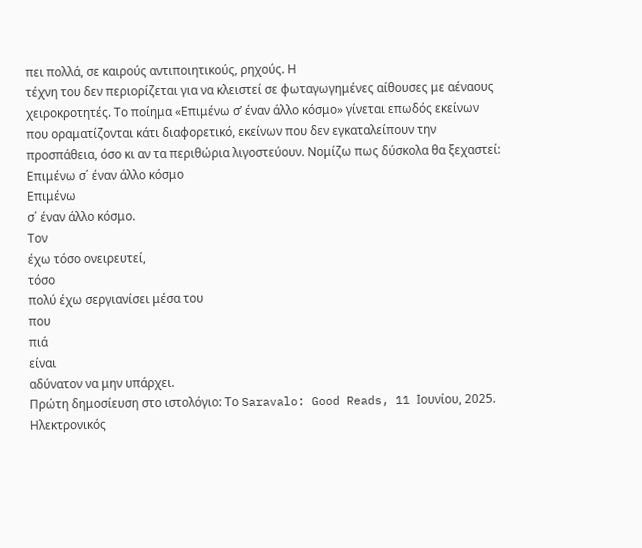πει πολλά, σε καιρούς αντιποιητικούς, ρηχούς. Η
τέχνη του δεν περιορίζεται για να κλειστεί σε φωταγωγημένες αίθουσες με αέναους
χειροκροτητές. Το ποίημα «Επιμένω σ’ έναν άλλο κόσμο» γίνεται επωδός εκείνων
που οραματίζονται κάτι διαφορετικό, εκείνων που δεν εγκαταλείπουν την
προσπάθεια, όσο κι αν τα περιθώρια λιγοστεύουν. Νομίζω πως δύσκολα θα ξεχαστεί:
Επιμένω σ΄ έναν άλλο κόσμο
Επιμένω
σ΄ έναν άλλο κόσμο.
Τον
έχω τόσο ονειρευτεί,
τόσο
πολύ έχω σεργιανίσει μέσα του
που
πιά
είναι
αδύνατον να μην υπάρχει.
Πρώτη δημοσίευση στο ιστολόγιο: Το Saravalo: Good Reads, 11 Ιουνίου, 2025.
Hλεκτρονικός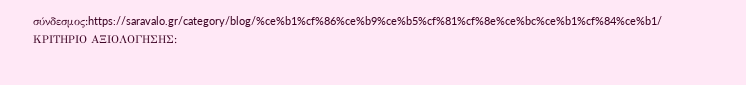σύνδεσμος:https://saravalo.gr/category/blog/%ce%b1%cf%86%ce%b9%ce%b5%cf%81%cf%8e%ce%bc%ce%b1%cf%84%ce%b1/
ΚΡΙΤΗΡΙΟ ΑΞΙΟΛΟΓΗΣΗΣ: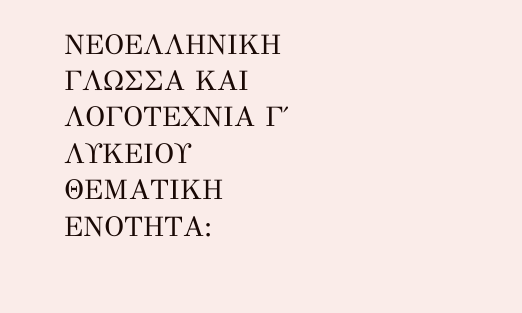ΝΕΟΕΛΛΗΝΙΚΗ ΓΛΩΣΣΑ ΚΑΙ ΛΟΓΟΤΕΧΝΙΑ Γ΄ ΛΥΚΕΙΟΥ ΘΕΜΑΤΙΚΗ ΕΝΟΤΗΤΑ: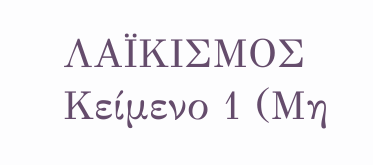ΛΑΪΚΙΣΜΟΣ Κείμενο 1 (Μη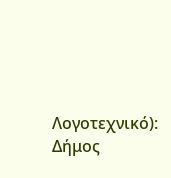Λογοτεχνικό): Δήμος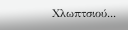Χλωπτσιού...